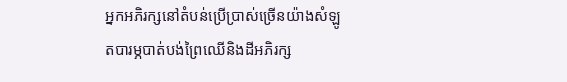អ្នកអភិរក្សនៅតំបន់ប្រើប្រាស់ច្រើនយ៉ាងសំឡូតបារម្ភបាត់បង់ព្រៃឈើនិងដីអភិរក្ស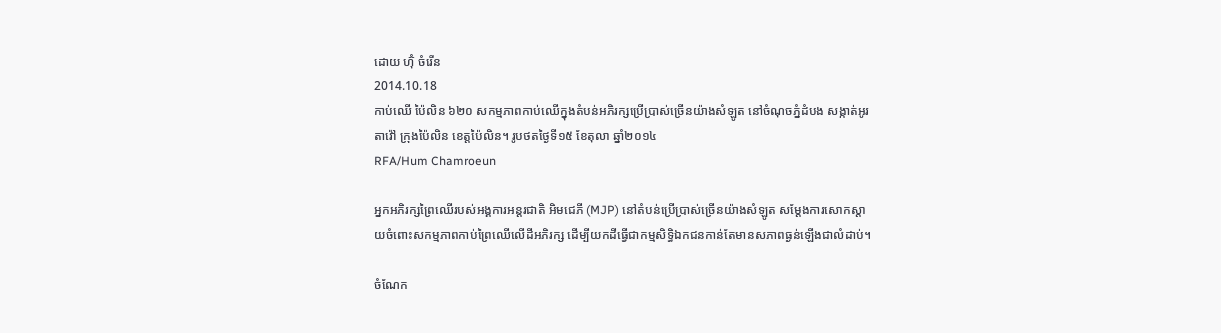ដោយ ហ៊ុំ ចំរើន
2014.10.18
កាប់ឈើ ប៉ៃលិន ៦២០ សកម្មភាពកាប់ឈើក្នុងតំបន់អភិរក្សប្រើប្រាស់ច្រើនយ៉ាងសំឡូត នៅចំណុចភ្នំដំបង សង្កាត់អូរតាវ៉ៅ ក្រុងប៉ៃលិន ខេត្តប៉ៃលិន។ រូបថតថ្ងៃទី១៥ ខែតុលា ឆ្នាំ២០១៤
RFA/Hum Chamroeun

អ្នកអភិរក្សព្រៃឈើរបស់អង្គការអន្តរជាតិ អិមជេភី (MJP) នៅតំបន់ប្រើប្រាស់ច្រើនយ៉ាងសំឡូត សម្ដែងការសោកស្ដាយចំពោះសកម្មភាពកាប់ព្រៃឈើលើដីអភិរក្ស ដើម្បីយកដីធ្វើជាកម្មសិទ្ធិឯកជនកាន់តែមានសភាពធ្ងន់ឡើងជាលំដាប់។

ចំណែក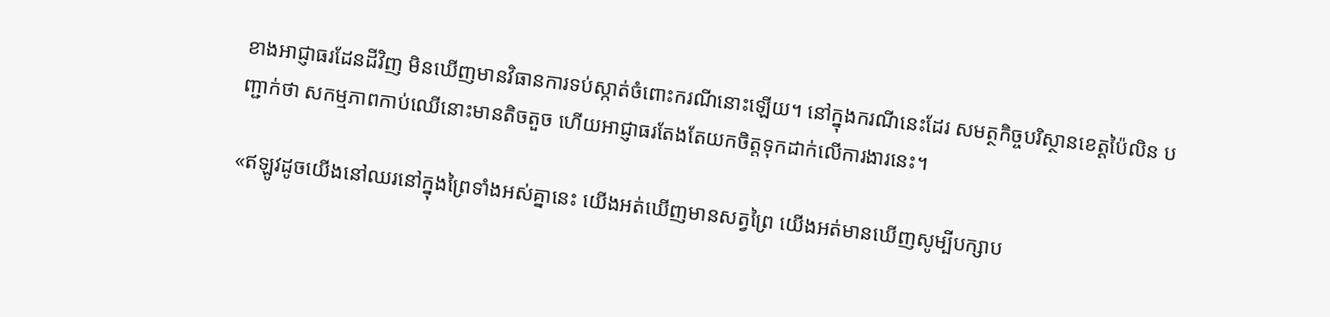ខាងអាជ្ញាធរដែនដីវិញ មិនឃើញមានវិធានការទប់ស្កាត់ចំពោះករណីនោះឡើយ។ នៅក្នុងករណីនេះដែរ សមត្ថកិច្ចបរិស្ថានខេត្តប៉ៃលិន បញ្ជាក់ថា សកម្មភាពកាប់ឈើនោះមានតិចតួច ហើយអាជ្ញាធរតែងតែយកចិត្តទុកដាក់លើការងារនេះ។

«ឥឡូវដូចយើងនៅឈរនៅក្នុងព្រៃទាំងអស់គ្នានេះ យើងអត់ឃើញមានសត្វព្រៃ យើងអត់មានឃើញសូម្បីបក្សាប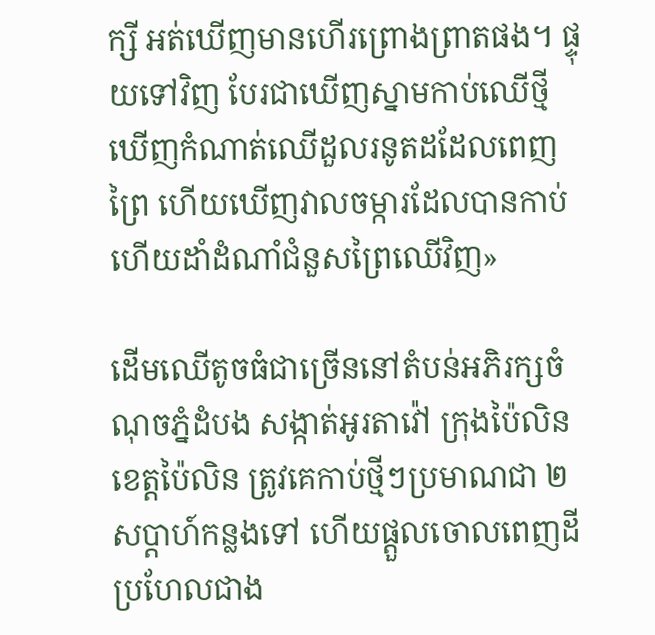ក្សី អត់ឃើញមានហើរព្រោងព្រាតផង។ ផ្ទុយទៅវិញ បែរជាឃើញស្នាមកាប់ឈើថ្មី ឃើញកំណាត់ឈើដួលរនូតដដែលពេញព្រៃ ហើយឃើញវាលចម្ការដែលបានកាប់ហើយដាំដំណាំជំនួសព្រៃឈើវិញ»

ដើមឈើតូចធំជាច្រើននៅតំបន់អភិរក្សចំណុចភ្នំដំបង សង្កាត់អូរតាវ៉ៅ ក្រុងប៉ៃលិន ខេត្តប៉ៃលិន ត្រូវគេកាប់ថ្មីៗប្រមាណជា ២សប្ដាហ៍កន្លងទៅ ហើយផ្ដួលចោលពេញដីប្រហែលជាង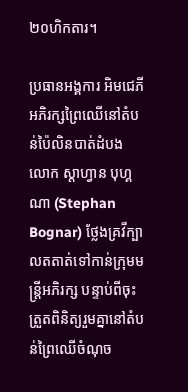២០ហិកតារ។

ប្រធានអង្គការ អិមជេភី អភិរក្សព្រៃឈើនៅតំបន់ប៉ៃលិនបាត់ដំបង លោក ស្តាហ្វាន បុហ្គណា (Stephan Bognar) ថ្លែងគ្រវីក្បាលតតាត់ទៅកាន់ក្រុមមន្ត្រីអភិរក្ស បន្ទាប់ពីចុះត្រួតពិនិត្យរួមគ្នានៅតំបន់ព្រៃឈើចំណុច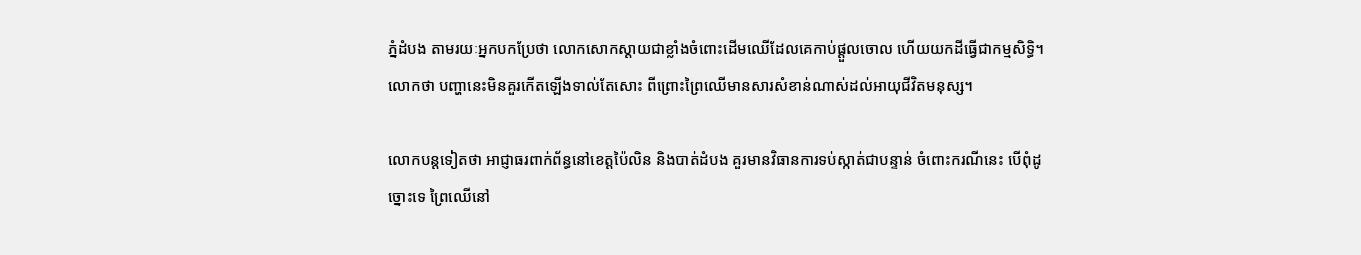ភ្នំដំបង តាមរយៈអ្នកបកប្រែថា លោកសោកស្ដាយជាខ្លាំងចំពោះដើមឈើដែលគេកាប់ផ្ដួលចោល ហើយយកដីធ្វើជាកម្មសិទ្ធិ។ លោកថា បញ្ហានេះមិនគួរកើតឡើងទាល់តែសោះ ពីព្រោះព្រៃឈើមានសារសំខាន់ណាស់ដល់អាយុជីវិតមនុស្ស។

លោកបន្តទៀតថា អាជ្ញាធរពាក់ព័ន្ធនៅខេត្តប៉ៃលិន និងបាត់ដំបង គួរមានវិធានការទប់ស្កាត់ជាបន្ទាន់ ចំពោះករណីនេះ បើពុំដូច្នោះទេ ព្រៃឈើនៅ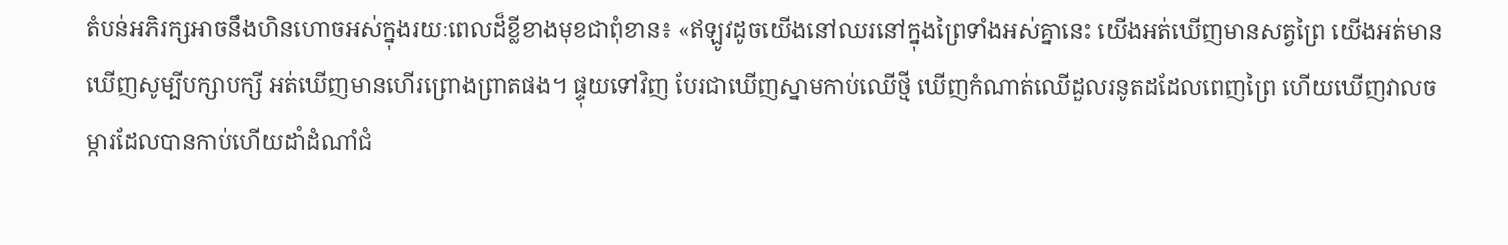តំបន់អភិរក្សអាចនឹងហិនហោចអស់ក្នុងរយៈពេលដ៏ខ្លីខាងមុខជាពុំខាន៖ «ឥឡូវដូចយើងនៅឈរនៅក្នុងព្រៃទាំងអស់គ្នានេះ យើងអត់ឃើញមានសត្វព្រៃ យើងអត់មានឃើញសូម្បីបក្សាបក្សី អត់ឃើញមានហើរព្រោងព្រាតផង។ ផ្ទុយទៅវិញ បែរជាឃើញស្នាមកាប់ឈើថ្មី ឃើញកំណាត់ឈើដួលរនូតដដែលពេញព្រៃ ហើយឃើញវាលចម្ការដែលបានកាប់ហើយដាំដំណាំជំ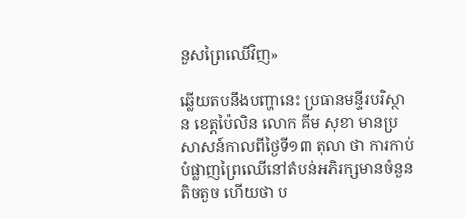នួសព្រៃឈើវិញ»

ឆ្លើយតបនឹងបញ្ហានេះ ប្រធានមន្ទីរបរិស្ថាន ខេត្តប៉ៃលិន លោក គីម សុខា មានប្រសាសន៍កាលពីថ្ងៃទី១៣ តុលា ថា ការកាប់បំផ្លាញព្រៃឈើនៅតំបន់អភិរក្សមានចំនួនតិចតួច ហើយថា ប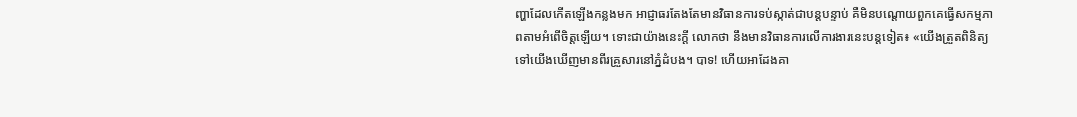ញ្ហាដែលកើតឡើងកន្លងមក អាជ្ញាធរតែងតែមានវិធានការទប់ស្កាត់ជាបន្តបន្ទាប់ គឺមិនបណ្ដោយពួកគេធ្វើសកម្មភាពតាមអំពើចិត្តឡើយ។ ទោះជាយ៉ាងនេះក្ដី លោកថា នឹងមានវិធានការលើការងារនេះបន្តទៀត៖ «យើងត្រួតពិនិត្យទៅយើងឃើញមានពីរគ្រួសារនៅភ្នំដំបង។ បាទ! ហើយអាដែងគា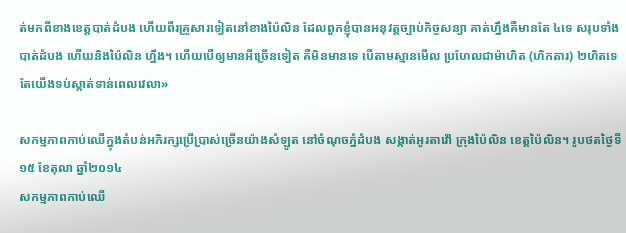ត់មកពីខាងខេត្តបាត់ដំបង ហើយពីរគ្រួសារទៀតនៅខាងប៉ៃលិន ដែលពួកខ្ញុំបានអនុវត្តច្បាប់កិច្ចសន្យា គាត់ហ្នឹងគឺមានតែ ៤ទេ សរុបទាំងបាត់ដំបង ហើយនិងប៉ៃលិន ហ្នឹង។ ហើយបើឲ្យមានអីច្រើនទៀត គឺមិនមានទេ បើតាមស្មានមើល ប្រហែលជាម៉ាហិត (ហិកតារ) ២ហិតទេ តែយើងទប់ស្កាត់ទាន់ពេលវេលា»

សកម្មភាពកាប់ឈើក្នុងតំបន់អភិរក្សប្រើប្រាស់ច្រើនយ៉ាងសំឡូត នៅចំណុចភ្នំដំបង សង្កាត់អូរតាវ៉ៅ ក្រុងប៉ៃលិន ខេត្តប៉ៃលិន។ រូបថតថ្ងៃទី១៥ ខែតុលា ឆ្នាំ២០១៤
សកម្មភាពកាប់ឈើ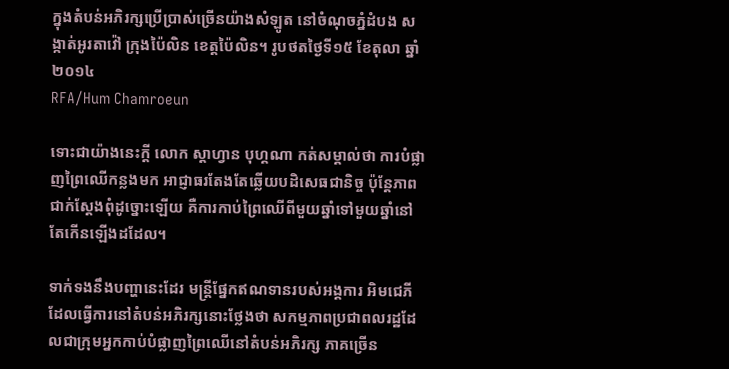ក្នុងតំបន់អភិរក្សប្រើប្រាស់ច្រើនយ៉ាងសំឡូត នៅចំណុចភ្នំដំបង សង្កាត់អូរតាវ៉ៅ ក្រុងប៉ៃលិន ខេត្តប៉ៃលិន។ រូបថតថ្ងៃទី១៥ ខែតុលា ឆ្នាំ២០១៤
RFA/Hum Chamroeun

ទោះជាយ៉ាងនេះក្ដី លោក ស្តាហ្វាន បុហ្គណា កត់សម្គាល់ថា ការបំផ្លាញព្រៃឈើកន្លងមក អាជ្ញាធរតែងតែឆ្លើយបដិសេធជានិច្ច ប៉ុន្តែភាពជាក់ស្ដែងពុំដូច្នោះឡើយ គឺការកាប់ព្រៃឈើពីមួយឆ្នាំទៅមួយឆ្នាំនៅតែកើនឡើងដដែល។

ទាក់ទងនឹងបញ្ហានេះដែរ មន្ត្រីផ្នែកឥណទានរបស់អង្គការ អិមជេភី ដែលធ្វើការនៅតំបន់អភិរក្សនោះថ្លែងថា សកម្មភាពប្រជាពលរដ្ឋដែលជាក្រុមអ្នកកាប់បំផ្លាញព្រៃឈើនៅតំបន់អភិរក្ស ភាគច្រើន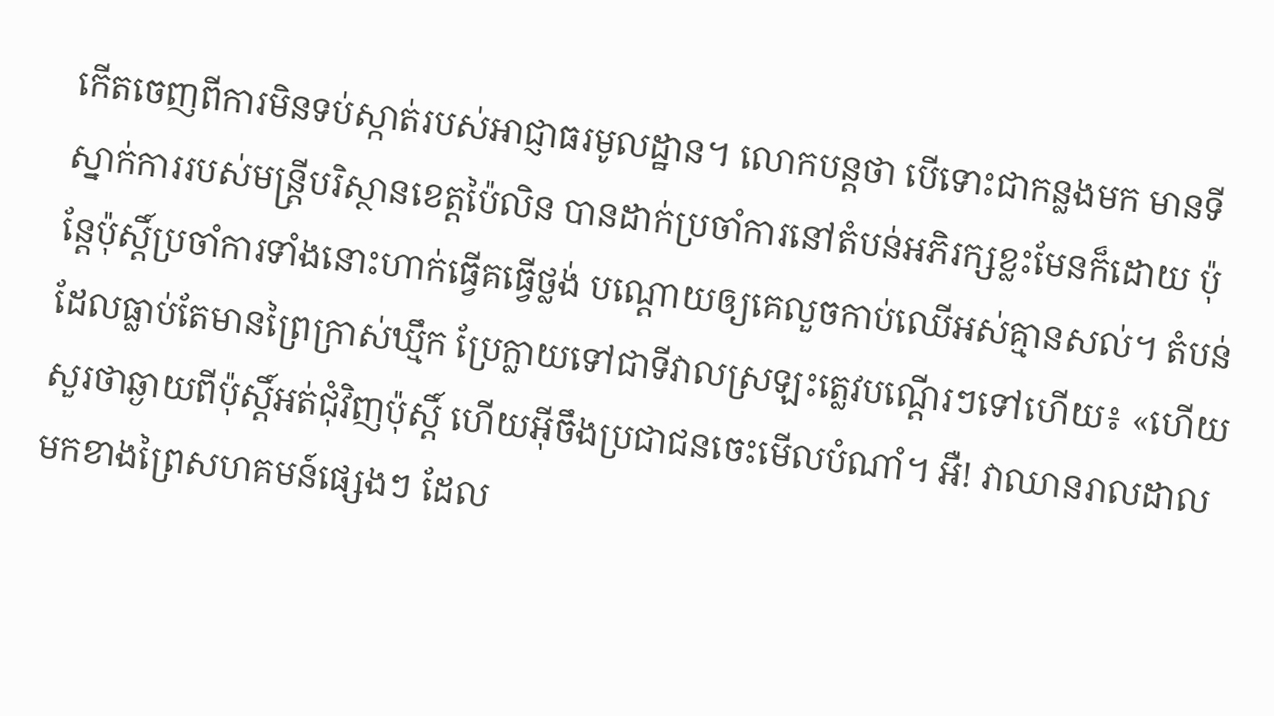កើតចេញពីការមិនទប់ស្កាត់របស់អាជ្ញាធរមូលដ្ឋាន។ លោកបន្តថា បើទោះជាកន្លងមក មានទីស្នាក់ការរបស់មន្ត្រីបរិស្ថានខេត្តប៉ៃលិន បានដាក់ប្រចាំការនៅតំបន់អភិរក្សខ្លះមែនក៏ដោយ ប៉ុន្តែប៉ុស្តិ៍ប្រចាំការទាំងនោះហាក់ធ្វើគធ្វើថ្លង់ បណ្ដោយឲ្យគេលួចកាប់ឈើអស់គ្មានសល់។ តំបន់ដែលធ្លាប់តែមានព្រៃក្រាស់ឃ្មឹក ប្រែក្លាយទៅជាទីវាលស្រឡះត្លេវបណ្ដើរៗទៅហើយ៖ «ហើយសួរថាឆ្ងាយពីប៉ុស្តិ៍អត់ជុំវិញប៉ុស្តិ៍ ហើយអ៊ីចឹងប្រជាជនចេះមើលបំណាំ។ អឺ! វាឈានរាលដាលមកខាងព្រៃសហគមន៍ផ្សេងៗ ដែល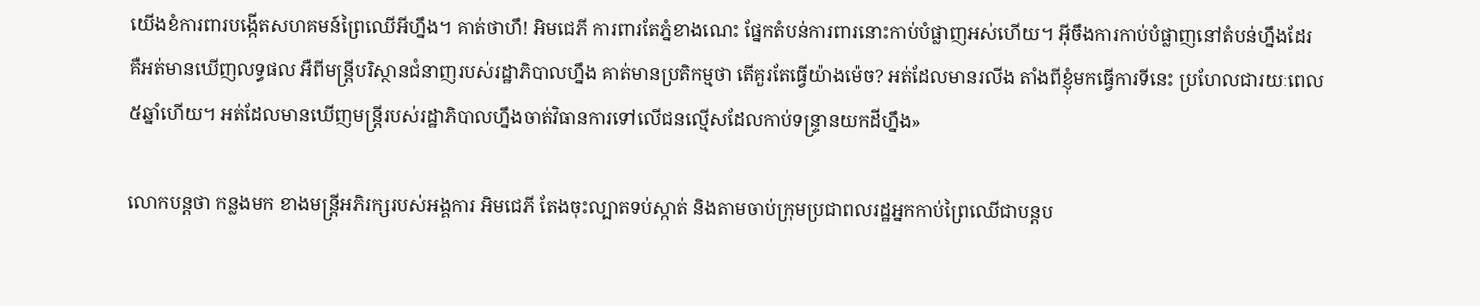យើងខំការពារបង្កើតសហគមន៍ព្រៃឈើអីហ្នឹង។ គាត់ថាហឹ! អិមជេភី ការពារតែភ្នំខាងណេះ ផ្នែកតំបន់ការពារនោះកាប់បំផ្លាញអស់ហើយ។ អ៊ីចឹងការកាប់បំផ្លាញនៅតំបន់ហ្នឹងដែរ គឺអត់មានឃើញលទ្ធផល អឺពីមន្ត្រីបរិស្ថានជំនាញរបស់រដ្ឋាភិបាលហ្នឹង គាត់មានប្រតិកម្មថា តើគួរតែធ្វើយ៉ាងម៉េច? អត់ដែលមានរលីង តាំងពីខ្ញុំមកធ្វើការទីនេះ ប្រហែលជារយៈពេល ៥ឆ្នាំហើយ។ អត់ដែលមានឃើញមន្ត្រីរបស់រដ្ឋាភិបាលហ្នឹងចាត់វិធានការទៅលើជនល្មើសដែលកាប់ទន្ទ្រានយកដីហ្នឹង»

លោកបន្តថា កន្លងមក ខាងមន្ត្រីអភិរក្សរបស់អង្គការ អិមជេភី តែងចុះល្បាតទប់ស្កាត់ និងតាមចាប់ក្រុមប្រជាពលរដ្ឋអ្នកកាប់ព្រៃឈើជាបន្តប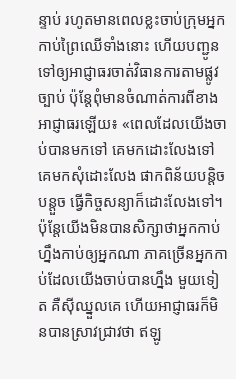ន្ទាប់ រហូតមានពេលខ្លះចាប់ក្រុមអ្នកកាប់ព្រៃឈើទាំងនោះ ហើយបញ្ជូនទៅឲ្យអាជ្ញាធរចាត់វិធានការតាមផ្លូវច្បាប់ ប៉ុន្តែពុំមានចំណាត់ការពីខាងអាជ្ញាធរឡើយ៖ «ពេលដែលយើងចាប់បានមកទៅ គេមកដោះលែងទៅ គេមកសុំដោះលែង ផាកពិន័យបន្តិចបន្តួច ធ្វើកិច្ចសន្យាក៏ដោះលែងទៅ។ ប៉ុន្តែយើងមិនបានសិក្សាថាអ្នកកាប់ហ្នឹងកាប់ឲ្យអ្នកណា ភាគច្រើនអ្នកកាប់ដែលយើងចាប់បានហ្នឹង មួយទៀត គឺស៊ីឈ្នួលគេ ហើយអាជ្ញាធរក៏មិនបានស្រាវជ្រាវថា ឥឡូ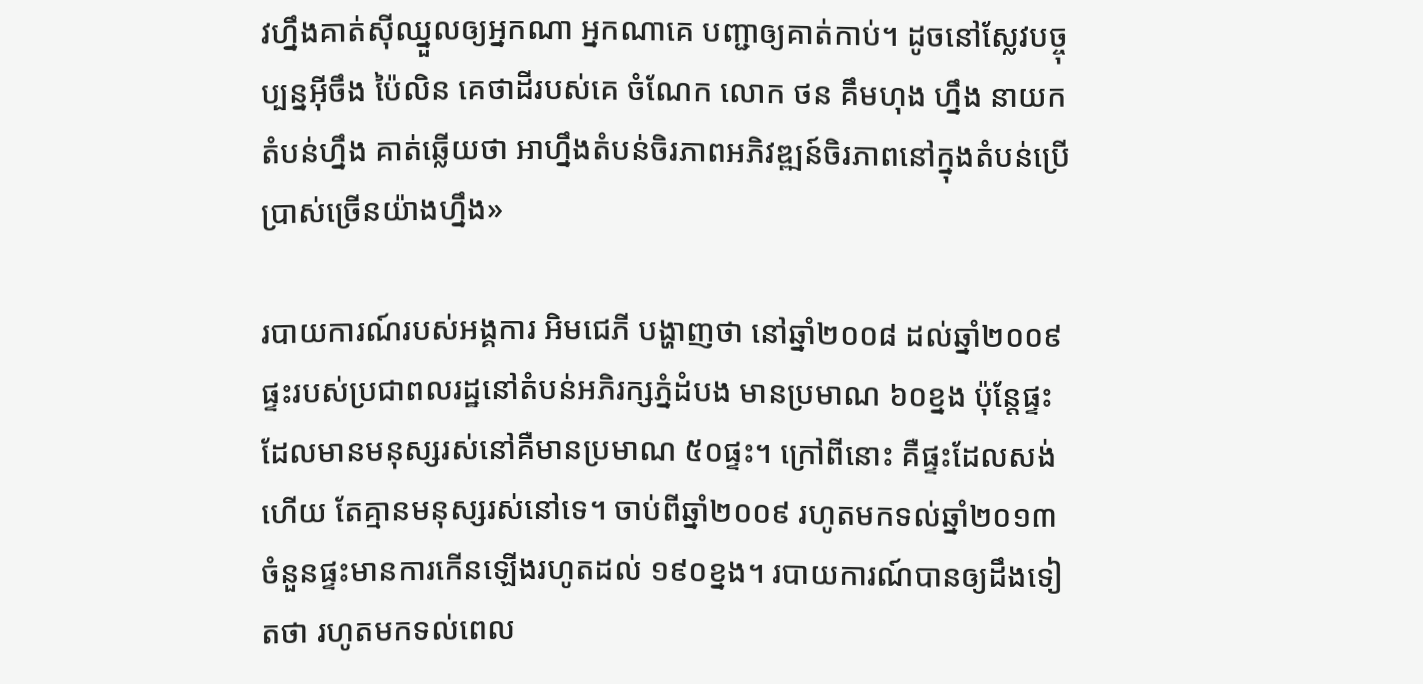វហ្នឹងគាត់ស៊ីឈ្នួលឲ្យអ្នកណា អ្នកណាគេ បញ្ជាឲ្យគាត់កាប់។ ដូចនៅស្លែវបច្ចុប្បន្នអ៊ីចឹង ប៉ៃលិន គេថាដីរបស់គេ ចំណែក លោក ថន គឹមហុង ហ្នឹង នាយកតំបន់ហ្នឹង គាត់ឆ្លើយថា អាហ្នឹងតំបន់ចិរភាពអភិវឌ្ឍន៍ចិរភាពនៅក្នុងតំបន់ប្រើប្រាស់ច្រើនយ៉ាងហ្នឹង»

របាយការណ៍របស់អង្គការ អិមជេភី បង្ហាញថា នៅឆ្នាំ២០០៨ ដល់ឆ្នាំ២០០៩ ផ្ទះរបស់ប្រជាពលរដ្ឋនៅតំបន់អភិរក្សភ្នំដំបង មានប្រមាណ ៦០ខ្នង ប៉ុន្តែផ្ទះដែលមានមនុស្សរស់នៅគឺមានប្រមាណ ៥០ផ្ទះ។ ក្រៅពីនោះ គឺផ្ទះដែលសង់ហើយ តែគ្មានមនុស្សរស់នៅទេ។ ចាប់ពីឆ្នាំ២០០៩ រហូតមកទល់ឆ្នាំ២០១៣ ចំនួនផ្ទះមានការកើនឡើងរហូតដល់ ១៩០ខ្នង។ របាយការណ៍បានឲ្យដឹងទៀតថា រហូតមកទល់ពេល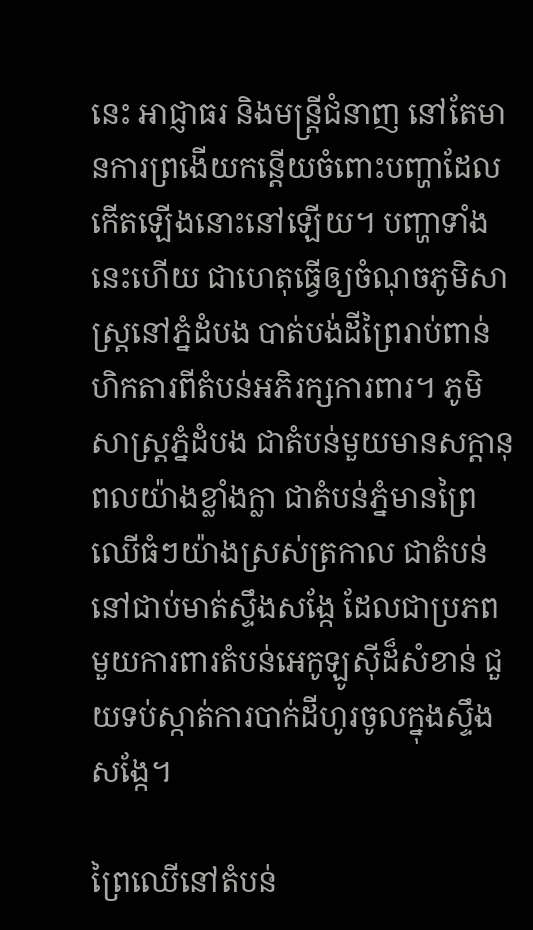នេះ អាជ្ញាធរ និងមន្ត្រីជំនាញ នៅតែមានការព្រងើយកន្តើយចំពោះបញ្ហាដែលកើតឡើងនោះនៅឡើយ។ បញ្ហាទាំងនេះហើយ ជាហេតុធ្វើឲ្យចំណុចភូមិសាស្ត្រនៅភ្នំដំបង បាត់បង់ដីព្រៃរាប់ពាន់ហិកតារពីតំបន់អភិរក្សការពារ។ ភូមិសាស្ត្រភ្នំដំបង ជាតំបន់មួយមានសក្ដានុពលយ៉ាងខ្លាំងក្លា ជាតំបន់ភ្នំមានព្រៃឈើធំៗយ៉ាងស្រស់ត្រកាល ជាតំបន់នៅជាប់មាត់ស្ទឹងសង្កែ ដែលជាប្រភពមួយការពារតំបន់អេកូឡូស៊ីដ៏សំខាន់ ជួយទប់ស្កាត់ការបាក់ដីហូរចូលក្នុងស្ទឹងសង្កែ។

ព្រៃឈើនៅតំបន់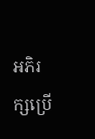អភិរក្សប្រើ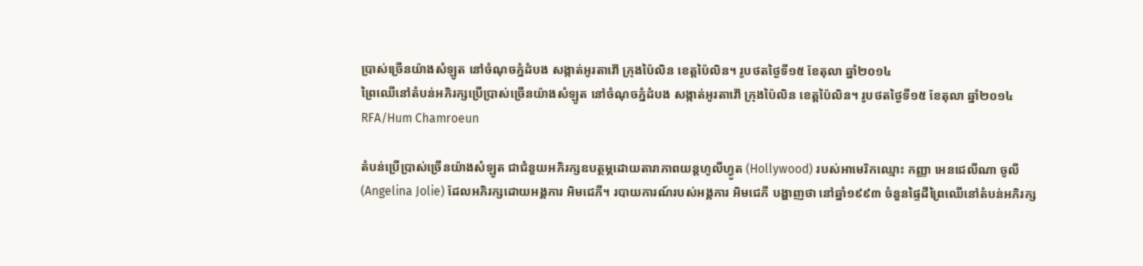ប្រាស់ច្រើនយ៉ាងសំឡូត នៅចំណុចភ្នំដំបង សង្កាត់អូរតាវ៉ៅ ក្រុងប៉ៃលិន ខេត្តប៉ៃលិន។ រូបថតថ្ងៃទី១៥ ខែតុលា ឆ្នាំ២០១៤
ព្រៃឈើនៅតំបន់អភិរក្សប្រើប្រាស់ច្រើនយ៉ាងសំឡូត នៅចំណុចភ្នំដំបង សង្កាត់អូរតាវ៉ៅ ក្រុងប៉ៃលិន ខេត្តប៉ៃលិន។ រូបថតថ្ងៃទី១៥ ខែតុលា ឆ្នាំ២០១៤
RFA/Hum Chamroeun

តំបន់ប្រើប្រាស់ច្រើនយ៉ាងសំឡូត ជាជំនួយអភិរក្សឧបត្ថម្ភដោយតារាភាពយន្តហូលីហ្វូត (Hollywood) របស់អាមេរិកឈ្មោះ កញ្ញា អេនជេលីណា ចូលី (Angelina Jolie) ដែលអភិរក្សដោយអង្គការ អិមជេភី។ របាយការណ៍របស់អង្គការ អិមជេភី បង្ហាញថា នៅឆ្នាំ១៩៩៣ ចំនួនផ្ទៃដីព្រៃឈើនៅតំបន់អភិរក្ស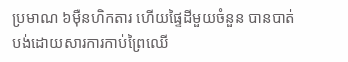ប្រមាណ ៦ម៉ឺនហិកតារ ហើយផ្ទៃដីមួយចំនួន បានបាត់បង់ដោយសារការកាប់ព្រៃឈើ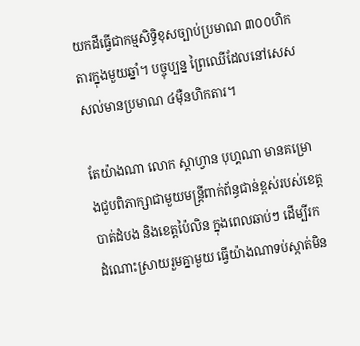យកដីធ្វើជាកម្មសិទ្ធិខុសច្បាប់ប្រមាណ ៣០០ហិកតារក្នុងមួយឆ្នាំ។ បច្ចុប្បន្ន ព្រៃឈើដែលនៅសេសសល់មានប្រមាណ ៤ម៉ឺនហិកតារ។

តែយ៉ាងណា លោក ស្តាហ្វាន បុហ្គណា មានគម្រោងជួបពិភាក្សាជាមួយមន្ត្រីពាក់ព័ន្ធជាន់ខ្ពស់របស់ខេត្តបាត់ដំបង និងខេត្តប៉ៃលិន ក្នុងពេលឆាប់ៗ ដើម្បីរកដំណោះស្រាយរួមគ្នាមួយ ធ្វើយ៉ាងណាទប់ស្កាត់មិន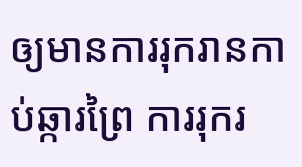ឲ្យមានការរុករានកាប់ឆ្ការព្រៃ ការរុករ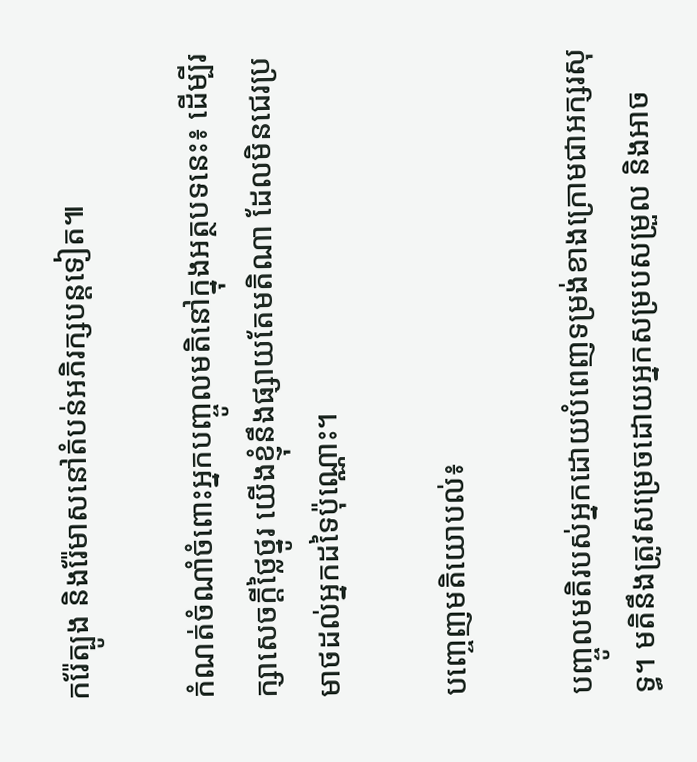ករ៉ែត្បូង និងរ៉ែមាសនៅតំបន់អភិរក្សបន្តទៀត៕

កំណត់ចំណាំចំពោះអ្នកបញ្ចូលមតិនៅក្នុងអត្ថបទនេះ៖ ដើម្បីរក្សាសេចក្ដីថ្លៃថ្នូរ យើងខ្ញុំនឹងផ្សាយតែមតិណា ដែលមិនជេរប្រមាថដល់អ្នកដទៃប៉ុណ្ណោះ។

បញ្ចេញមតិយោបល់៖

បញ្ចូលមតិរបស់អ្នកដោយបំពេញទម្រង់ខាងក្រោមជាអក្សរសុទ្ធ។ មតិនឹងត្រូវសម្រេចដោយអ្នកសម្របសម្រួល និងអាច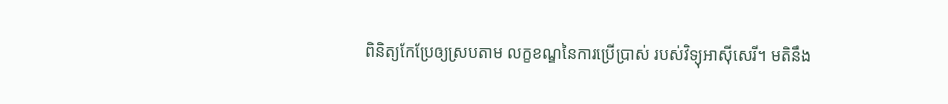ពិនិត្យកែប្រែឲ្យស្របតាម លក្ខខណ្ឌនៃការប្រើប្រាស់ របស់វិទ្យុអាស៊ីសេរី។ មតិនឹង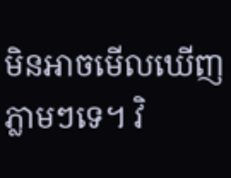មិនអាចមើលឃើញភ្លាមៗទេ។ វិ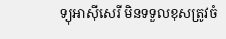ទ្យុអាស៊ីសេរី មិនទទួលខុសត្រូវចំ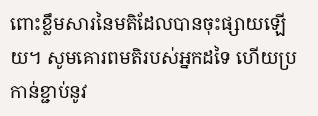ពោះខ្លឹមសារនៃមតិដែលបានចុះផ្សាយឡើយ។ សូមគោរពមតិរបស់អ្នកដទៃ ហើយប្រកាន់ខ្ជាប់នូវ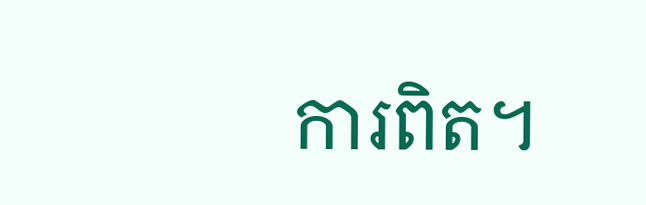ការពិត។